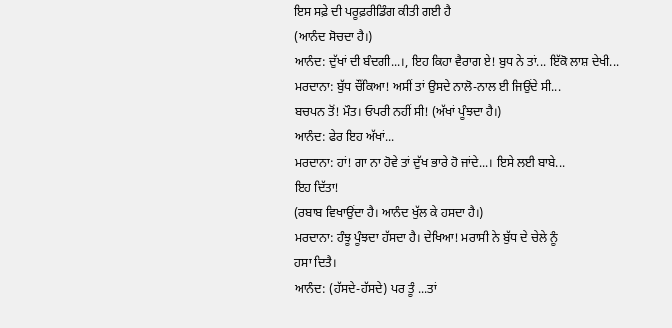ਇਸ ਸਫ਼ੇ ਦੀ ਪਰੂਫ਼ਰੀਡਿੰਗ ਕੀਤੀ ਗਈ ਹੈ
(ਆਨੰਦ ਸੋਚਦਾ ਹੈ।)
ਆਨੰਦ: ਦੁੱਖਾਂ ਦੀ ਬੰਦਗੀ...।, ਇਹ ਕਿਹਾ ਵੈਰਾਗ ਏ! ਬੁਧ ਨੇ ਤਾਂ... ਇੱਕੋ ਲਾਸ਼ ਦੇਖੀ...
ਮਰਦਾਨਾ: ਬੁੱਧ ਚੌਂਕਿਆ! ਅਸੀਂ ਤਾਂ ਉਸਦੇ ਨਾਲੋ-ਨਾਲ ਈ ਜਿਉਂਦੇ ਸੀ...
ਬਚਪਨ ਤੋਂ! ਮੌਤ। ਓਪਰੀ ਨਹੀਂ ਸੀ! (ਅੱਖਾਂ ਪੂੰਝਦਾ ਹੈ।)
ਆਨੰਦ: ਫੇਰ ਇਹ ਅੱਖਾਂ...
ਮਰਦਾਨਾ: ਹਾਂ! ਗਾ ਨਾ ਹੋਵੇ ਤਾਂ ਦੁੱਖ ਭਾਰੇ ਹੋ ਜਾਂਦੇ...। ਇਸੇ ਲਈ ਬਾਬੇ...
ਇਹ ਦਿੱਤਾ!
(ਰਬਾਬ ਵਿਖਾਉਂਦਾ ਹੈ। ਆਨੰਦ ਖੁੱਲ ਕੇ ਹਸਦਾ ਹੈ।)
ਮਰਦਾਨਾ: ਹੰਝੂ ਪੂੰਝਦਾ ਹੱਸਦਾ ਹੈ। ਦੇਖਿਆ! ਮਰਾਸੀ ਨੇ ਬੁੱਧ ਦੇ ਚੇਲੇ ਨੂੰ
ਹਸਾ ਦਿਤੈ।
ਆਨੰਦ: (ਹੱਸਦੇ-ਹੱਸਦੇ) ਪਰ ਤੂੰ ...ਤਾਂ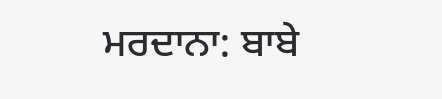ਮਰਦਾਨਾ: ਬਾਬੇ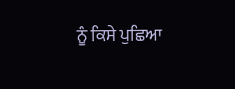ਨੂੰ ਕਿਸੇ ਪੁਛਿਆ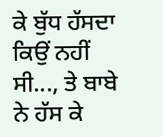ਕੇ ਬੁੱਧ ਹੱਸਦਾ ਕਿਉਂ ਨਹੀਂ ਸੀ..., ਤੇ ਬਾਬੇ
ਨੇ ਹੱਸ ਕੇ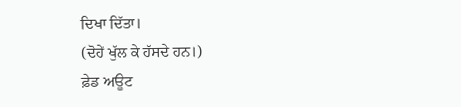ਦਿਖਾ ਦਿੱਤਾ।
(ਦੋਹੇਂ ਖੁੱਲ ਕੇ ਹੱਸਦੇ ਹਨ।)
ਫ਼ੇਡ ਅਊਟ